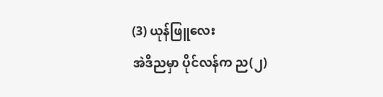(3) ယုန်ဖြူလေး
အဲဒိညမှာ ပိုင်လန်က ည(၂)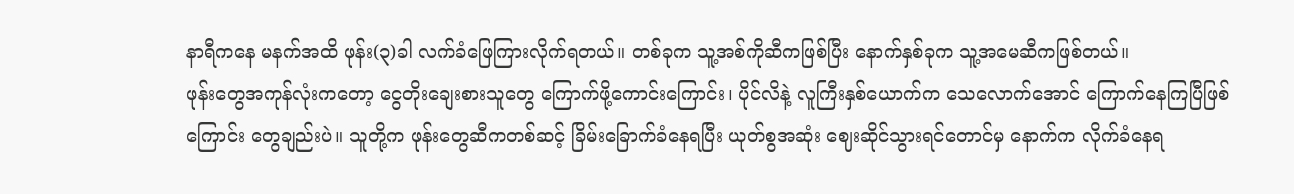နာရီကနေ မနက်အထိ ဖုန်း(၃)ခါ လက်ခံဖြေကြားလိုက်ရတယ်။ တစ်ခုက သူ့အစ်ကိုဆီကဖြစ်ပြီး နောက်နှစ်ခုက သူ့အမေဆီကဖြစ်တယ်။
ဖုန်းတွေအကုန်လုံးကတော့ ငွေတိုးချေးစားသူတွေ ကြောက်ဖို့ကောင်းကြောင်း၊ ပိုင်လိနဲ့ လူကြီးနှစ်ယောက်က သေလောက်အောင် ကြောက်နေကြပြီဖြစ်ကြောင်း တွေချည်းပဲ။ သူတို့က ဖုန်းတွေဆီကတစ်ဆင့် ခြိမ်းခြောက်ခံနေရပြီး ယုတ်စွအဆုံး ဈေးဆိုင်သွားရင်တောင်မှ နောက်က လိုက်ခံနေရ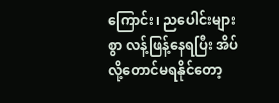ကြောင်း၊ ညပေါင်းများစွာ လန့်ဖြန့်နေရပြီး အိပ်လို့တောင်မရနိုင်တော့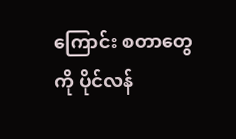ကြောင်း စတာတွေကို ပိုင်လန်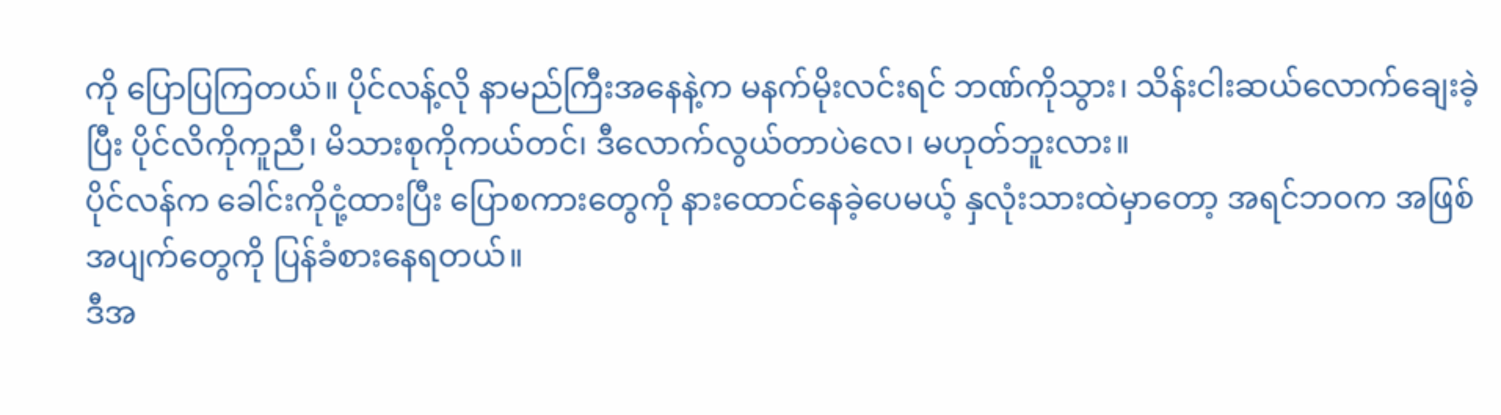ကို ပြောပြကြတယ်။ ပိုင်လန့်လို နာမည်ကြီးအနေနဲ့က မနက်မိုးလင်းရင် ဘဏ်ကိုသွား၊ သိန်းငါးဆယ်လောက်ချေးခဲ့ပြီး ပိုင်လိကိုကူညီ၊ မိသားစုကိုကယ်တင်၊ ဒီလောက်လွယ်တာပဲလေ၊ မဟုတ်ဘူးလား။
ပိုင်လန်က ခေါင်းကိုငုံ့ထားပြီး ပြောစကားတွေကို နားထောင်နေခဲ့ပေမယ့် နှလုံးသားထဲမှာတော့ အရင်ဘဝက အဖြစ်အပျက်တွေကို ပြန်ခံစားနေရတယ်။
ဒီအ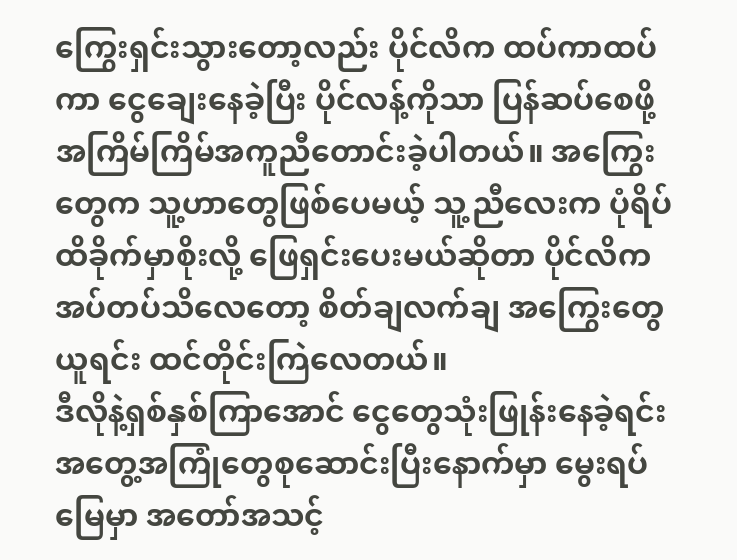ကြွေးရှင်းသွားတော့လည်း ပိုင်လိက ထပ်ကာထပ်ကာ ငွေချေးနေခဲ့ပြီး ပိုင်လန့်ကိုသာ ပြန်ဆပ်စေဖို့ အကြိမ်ကြိမ်အကူညီတောင်းခဲ့ပါတယ်။ အကြွေးတွေက သူ့ဟာတွေဖြစ်ပေမယ့် သူ့ညီလေးက ပုံရိပ်ထိခိုက်မှာစိုးလို့ ဖြေရှင်းပေးမယ်ဆိုတာ ပိုင်လိက အပ်တပ်သိလေတော့ စိတ်ချလက်ချ အကြွေးတွေယူရင်း ထင်တိုင်းကြဲလေတယ်။
ဒီလိုနဲ့ရှစ်နှစ်ကြာအောင် ငွေတွေသုံးဖြုန်းနေခဲ့ရင်း အတွေ့အကြုံတွေစုဆောင်းပြီးနောက်မှာ မွေးရပ်မြေမှာ အတော်အသင့်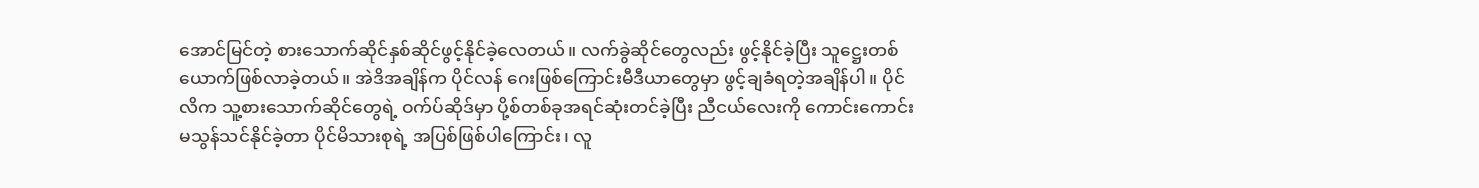အောင်မြင်တဲ့ စားသောက်ဆိုင်နှစ်ဆိုင်ဖွင့်နိုင်ခဲ့လေတယ်။ လက်ခွဲဆိုင်တွေလည်း ဖွင့်နိုင်ခဲ့ပြီး သူဋ္ဌေးတစ်ယောက်ဖြစ်လာခဲ့တယ်။ အဲဒိအချိန်က ပိုင်လန် ဂေးဖြစ်ကြောင်းမီဒီယာတွေမှာ ဖွင့်ချခံရတဲ့အချိန်ပါ။ ပိုင်လိက သူ့စားသောက်ဆိုင်တွေရဲ့ ဝက်ပ်ဆိုဒ်မှာ ပို့စ်တစ်ခုအရင်ဆုံးတင်ခဲ့ပြီး ညီငယ်လေးကို ကောင်းကောင်းမသွန်သင်နိုင်ခဲ့တာ ပိုင်မိသားစုရဲ့ အပြစ်ဖြစ်ပါကြောင်း၊ လူ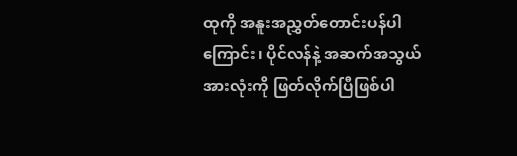ထုကို အနူးအညွှတ်တောင်းပန်ပါကြောင်း၊ ပိုင်လန်နဲ့ အဆက်အသွယ်အားလုံးကို ဖြတ်လိုက်ပြီဖြစ်ပါ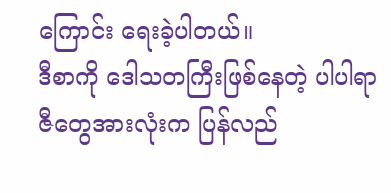ကြောင်း ရေးခဲ့ပါတယ်။
ဒီစာကို ဒေါသတကြီးဖြစ်နေတဲ့ ပါပါရာဇီတွေအားလုံးက ပြန်လည်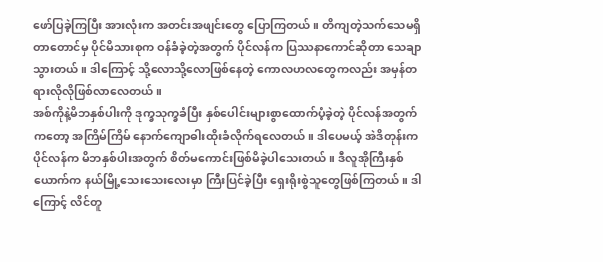ဖော်ပြခဲ့ကြပြီး အားလုံးက အတင်းအဖျင်းတွေ ပြောကြတယ်။ တိကျတဲ့သက်သေမရှိတာတောင်မှ ပိုင်မိသားစုက ဝန်ခံခဲ့တဲ့အတွက် ပိုင်လန်က ပြဿနာကောင်ဆိုတာ သေချာသွားတယ်။ ဒါကြောင့် သို့လောသို့လောဖြစ်နေတဲ့ ကောလဟလတွေကလည်း အမှန်တရားလိုလိုဖြစ်လာလေတယ်။
အစ်ကိုနဲ့မိဘနှစ်ပါးကို ဒုက္ခသုက္ခခံပြီး နှစ်ပေါင်းများစွာထောက်ပံ့ခဲ့တဲ့ ပိုင်လန်အတွက်ကတော့ အကြိမ်ကြိမ် နောက်ကျောဓါးထိုးခံလိုက်ရလေတယ်။ ဒါပေမယ့် အဲဒိတုန်းက ပိုင်လန်က မိဘနှစ်ပါးအတွက် စိတ်မကောင်းဖြစ်မိခဲ့ပါသေးတယ်။ ဒီလူအိုကြီးနှစ်ယောက်က နယ်မြို့သေးသေးလေးမှာ ကြီးပြင်ခဲ့ပြီး ရှေးရိုးစွဲသူတွေဖြစ်ကြတယ်။ ဒါကြောင့် လိင်တူ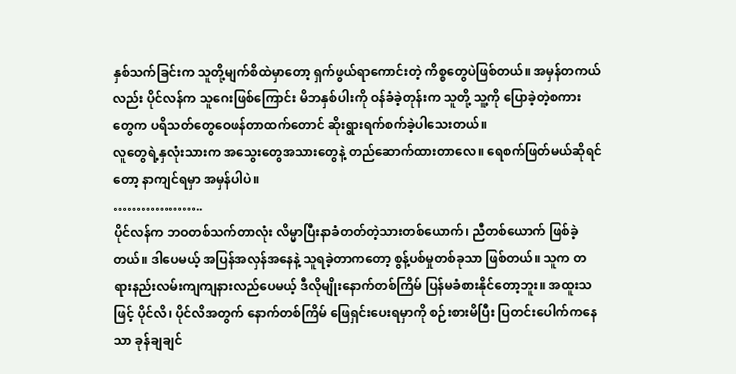နှစ်သက်ခြင်းက သူတို့မျက်စိထဲမှာတော့ ရှက်ဖွယ်ရာကောင်းတဲ့ ကိစ္စတွေပဲဖြစ်တယ်။ အမှန်တကယ်လည်း ပိုင်လန်က သူဂေးဖြစ်ကြောင်း မိဘနှစ်ပါးကို ဝန်ခံခဲ့တုန်းက သူတို့ သူ့ကို ပြောခဲ့တဲ့စကားတွေက ပရိသတ်တွေဝေဖန်တာထက်တောင် ဆိုးရွားရက်စက်ခဲ့ပါသေးတယ်။
လူတွေရဲ့နှလုံးသားက အသွေးတွေအသားတွေနဲ့ တည်ဆောက်ထားတာလေ။ ရေစက်ဖြတ်မယ်ဆိုရင်တော့ နာကျင်ရမှာ အမှန်ပါပဲ။
………………..
ပိုင်လန်က ဘဝတစ်သက်တာလုံး လိမ္မာပြီးနာခံတတ်တဲ့သားတစ်ယောက်၊ ညီတစ်ယောက် ဖြစ်ခဲ့တယ်။ ဒါပေမယ့် အပြန်အလှန်အနေနဲ့ သူရခဲ့တာကတော့ စွန့်ပစ်မှုတစ်ခုသာ ဖြစ်တယ်။ သူက တရားနည်းလမ်းကျကျနားလည်ပေမယ့် ဒီလိုမျိုးနောက်တစ်ကြိမ် ပြန်မခံစားနိုင်တော့ဘူး။ အထူးသဖြင့် ပိုင်လိ၊ ပိုင်လိအတွက် နောက်တစ်ကြိမ် ဖြေရှင်းပေးရမှာကို စဉ်းစားမိပြီး ပြတင်းပေါက်ကနေသာ ခုန်ချချင်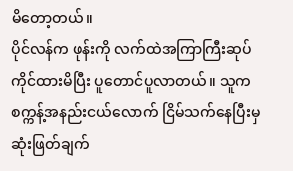မိတော့တယ်။
ပိုင်လန်က ဖုန်းကို လက်ထဲအကြာကြီးဆုပ်ကိုင်ထားမိပြီး ပူတောင်ပူလာတယ်။ သူက စက္ကန့်အနည်းငယ်လောက် ငြိမ်သက်နေပြီးမှ ဆုံးဖြတ်ချက်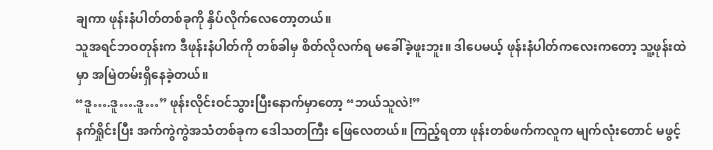ချကာ ဖုန်းနံပါတ်တစ်ခုကို နှိပ်လိုက်လေတော့တယ်။
သူအရင်ဘဝတုန်းက ဒီဖုန်းနံပါတ်ကို တစ်ခါမှ စိတ်လိုလက်ရ မခေါ်ခဲ့ဖူးဘူး။ ဒါပေမယ့် ဖုန်းနံပါတ်ကလေးကတော့ သူ့ဖုန်းထဲမှာ အမြဲတမ်းရှိနေခဲ့တယ်။
“ဒူ….ဒူ….ဒူ…” ဖုန်းလိုင်းဝင်သွားပြီးနောက်မှာတော့ “ဘယ်သူလဲ!”
နက်ရှိုင်းပြီး အက်ကွဲကွဲအသံတစ်ခုက ဒေါသတကြီး ဖြေလေတယ်။ ကြည့်ရတာ ဖုန်းတစ်ဖက်ကလူက မျက်လုံးတောင် မဖွင့်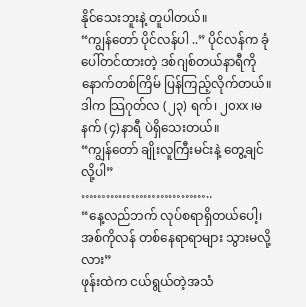နိုင်သေးဘူးနဲ့ တူပါတယ်။
“ကျွန်တော် ပိုင်လန်ပါ ..” ပိုင်လန်က ခုံပေါ်တင်ထားတဲ့ ဒစ်ဂျစ်တယ်နာရီကို နောက်တစ်ကြိမ် ပြန်ကြည့်လိုက်တယ်။ ဒါက သြဂုတ်လ (၂၃) ရက်၊ ၂၀xx ၊မနက် (၄)နာရီ ပဲရှိသေးတယ်။
“ကျွန်တော် ချိုးလူကြီးမင်းနဲ့ တွေ့ချင်လို့ပါ”
…………………………..
“နေ့လည်ဘက် လုပ်စရာရှိတယ်ပေါ့၊ အစ်ကိုလန် တစ်နေရာရာများ သွားမလို့လား”
ဖုန်းထဲက ငယ်ရွယ်တဲ့အသံ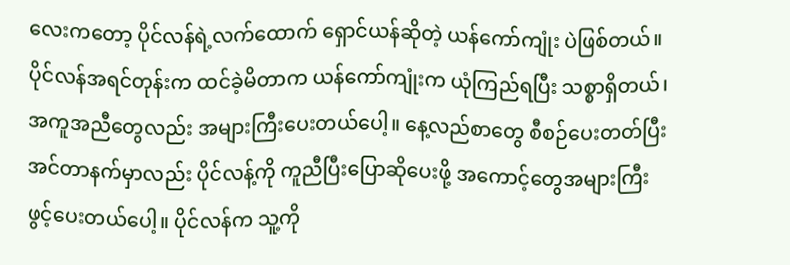လေးကတော့ ပိုင်လန်ရဲ့လက်ထောက် ရှောင်ယန်ဆိုတဲ့ ယန်ကော်ကျုံး ပဲဖြစ်တယ်။
ပိုင်လန်အရင်တုန်းက ထင်ခဲ့မိတာက ယန်ကော်ကျုံးက ယုံကြည်ရပြီး သစ္စာရှိတယ်၊ အကူအညီတွေလည်း အများကြီးပေးတယ်ပေါ့။ နေ့လည်စာတွေ စီစဉ်ပေးတတ်ပြီး အင်တာနက်မှာလည်း ပိုင်လန့်ကို ကူညီပြီးပြောဆိုပေးဖို့ အကောင့်တွေအများကြီး ဖွင့်ပေးတယ်ပေါ့။ ပိုင်လန်က သူ့ကို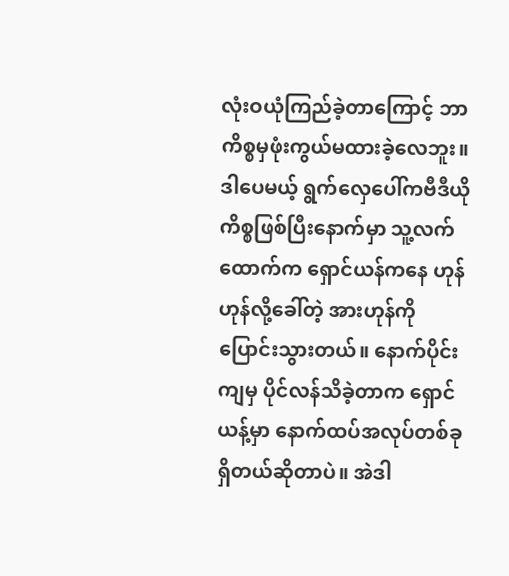လုံးဝယုံကြည်ခဲ့တာကြောင့် ဘာကိစ္စမှဖုံးကွယ်မထားခဲ့လေဘူး။
ဒါပေမယ့် ရွက်လှေပေါ်ကဗီဒီယိုကိစ္စဖြစ်ပြီးနောက်မှာ သူ့လက်ထောက်က ရှောင်ယန်ကနေ ဟုန်ဟုန်လို့ခေါ်တဲ့ အားဟုန်ကို ပြောင်းသွားတယ်။ နောက်ပိုင်းကျမှ ပိုင်လန်သိခဲ့တာက ရှောင်ယန့်မှာ နောက်ထပ်အလုပ်တစ်ခုရှိတယ်ဆိုတာပဲ။ အဲဒါ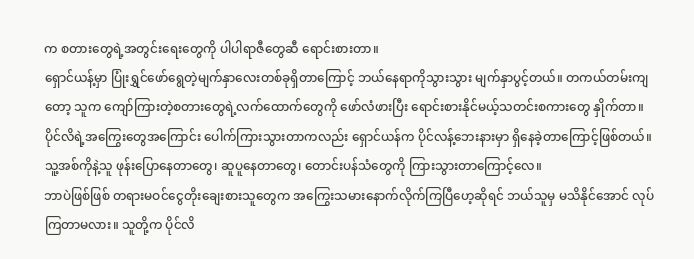က စတားတွေရဲ့အတွင်းရေးတွေကို ပါပါရာဇီတွေဆီ ရောင်းစားတာ။
ရှောင်ယန့်မှာ ပြုံးရွှင်ဖော်ရွေတဲ့မျက်နှာလေးတစ်ခုရှိတာကြောင့် ဘယ်နေရာကိုသွားသွား မျက်နှာပွင့်တယ်။ တကယ်တမ်းကျတော့ သူက ကျော်ကြားတဲ့စတားတွေရဲ့လက်ထောက်တွေကို ဖော်လံဖားပြီး ရောင်းစားနိုင်မယ့်သတင်းစကားတွေ နှိုက်တာ။ ပိုင်လိရဲ့အကြွေးတွေအကြောင်း ပေါက်ကြားသွားတာကလည်း ရှောင်ယန်က ပိုင်လန့်ဘေးနားမှာ ရှိနေခဲ့တာကြောင့်ဖြစ်တယ်။ သူ့အစ်ကိုနဲ့သူ ဖုန်းပြောနေတာတွေ၊ ဆူပူနေတာတွေ၊ တောင်းပန်သံတွေကို ကြားသွားတာကြောင့်လေ။
ဘာပဲဖြစ်ဖြစ် တရားမဝင်ငွေတိုးချေးစားသူတွေက အကြွေးသမားနောက်လိုက်ကြပြီဟေ့ဆိုရင် ဘယ်သူမှ မသိနိုင်အောင် လုပ်ကြတာမလား။ သူတို့က ပိုင်လိ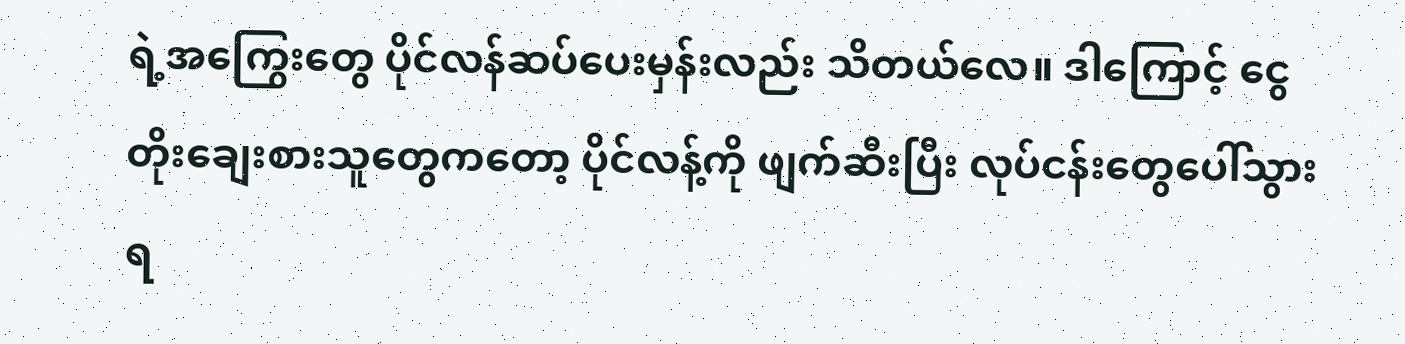ရဲ့အကြွေးတွေ ပိုင်လန်ဆပ်ပေးမှန်းလည်း သိတယ်လေ။ ဒါကြောင့် ငွေတိုးချေးစားသူတွေကတော့ ပိုင်လန့်ကို ဖျက်ဆီးပြီး လုပ်ငန်းတွေပေါ်သွားရ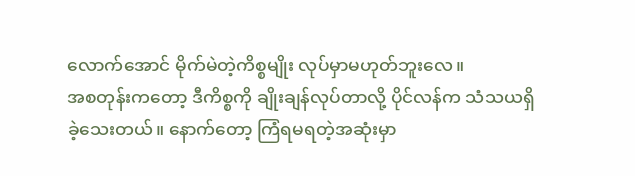လောက်အောင် မိုက်မဲတဲ့ကိစ္စမျိုး လုပ်မှာမဟုတ်ဘူးလေ။
အစတုန်းကတော့ ဒီကိစ္စကို ချိုးချန်လုပ်တာလို့ ပိုင်လန်က သံသယရှိခဲ့သေးတယ်။ နောက်တော့ ကြံရမရတဲ့အဆုံးမှာ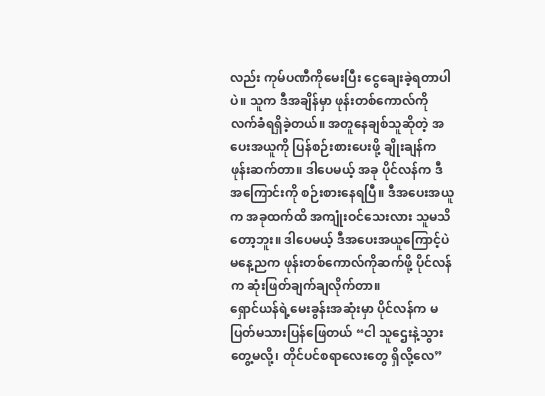လည်း ကုမ်ပဏီကိုမေးပြီး ငွေချေးခဲ့ရတာပါပဲ။ သူက ဒီအချိန်မှာ ဖုန်းတစ်ကောလ်ကို လက်ခံရရှိခဲ့တယ်။ အတူနေချစ်သူဆိုတဲ့ အပေးအယူကို ပြန်စဉ်းစားပေးဖို့ ချိုးချန်က ဖုန်းဆက်တာ။ ဒါပေမယ့် အခု ပိုင်လန်က ဒီအကြောင်းကို စဉ်းစားနေရပြီ။ ဒီအပေးအယူက အခုထက်ထိ အကျုံးဝင်သေးလား သူမသိတော့ဘူး။ ဒါပေမယ့် ဒီအပေးအယူကြောင့်ပဲ မနေ့ညက ဖုန်းတစ်ကောလ်ကိုဆက်ဖို့ ပိုင်လန်က ဆုံးဖြတ်ချက်ချလိုက်တာ။
ရှောင်ယန်ရဲ့မေးခွန်းအဆုံးမှာ ပိုင်လန်က မပြတ်မသားပြန်ဖြေတယ် “ငါ သူဌေးနဲ့သွားတွေ့မလို့၊ တိုင်ပင်စရာလေးတွေ ရှိလို့လေ”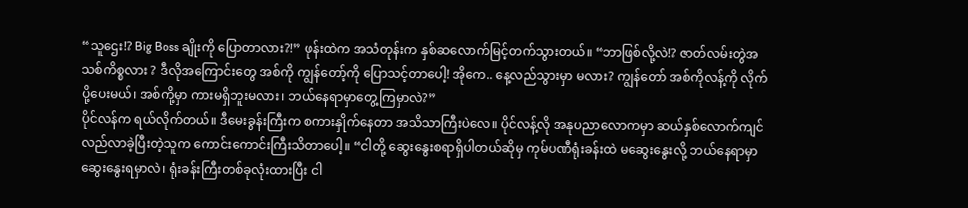“သူဌေး!? Big Boss ချိုးကို ပြောတာလား?!” ဖုန်းထဲက အသံတုန်းက နှစ်ဆလောက်မြင့်တက်သွားတယ်။ “ဘာဖြစ်လို့လဲ!? ဇာတ်လမ်းတွဲအသစ်ကိစ္စလား ? ဒီလိုအကြောင်းတွေ အစ်ကို ကျွန်တော့်ကို ပြောသင့်တာပေါ့! အိုကေ.. နေ့လည်သွားမှာ မလား? ကျွန်တော် အစ်ကိုလန့်ကို လိုက်ပို့ပေးမယ်၊ အစ်ကို့မှာ ကားမရှိဘူးမလား၊ ဘယ်နေရာမှာတွေ့ကြမှာလဲ?”
ပိုင်လန်က ရယ်လိုက်တယ်။ ဒီမေးခွန်းကြီးက စကားနှိုက်နေတာ အသိသာကြီးပဲလေ။ ပိုင်လန့်လို အနုပညာလောကမှာ ဆယ်နှစ်လောက်ကျင်လည်လာခဲ့ပြီးတဲ့သူက ကောင်းကောင်းကြီးသိတာပေါ့။ “ငါတို့ ဆွေးနွေးစရာရှိပါတယ်ဆိုမှ ကုမ်ပဏီရုံးခန်းထဲ မဆွေးနွေးလို့ ဘယ်နေရာမှာ ဆွေးနွေးရမှာလဲ၊ ရုံးခန်းကြီးတစ်ခုလုံးထားပြီး ငါ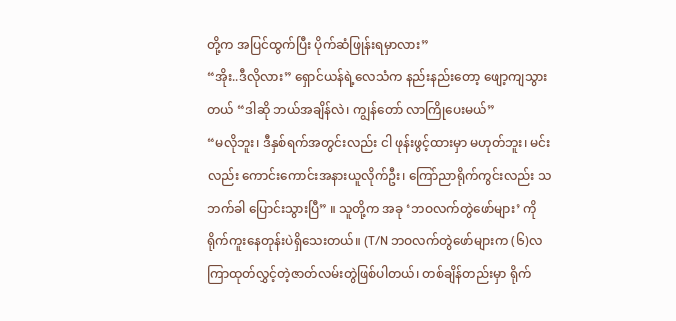တို့က အပြင်ထွက်ပြီး ပိုက်ဆံဖြုန်းရမှာလား”
“အိုး..ဒီလိုလား” ရှောင်ယန်ရဲ့လေသံက နည်းနည်းတော့ ဖျော့ကျသွားတယ် “ဒါဆို ဘယ်အချိန်လဲ၊ ကျွန်တော် လာကြိုပေးမယ်”
“မလိုဘူး၊ ဒီနှစ်ရက်အတွင်းလည်း ငါ ဖုန်းဖွင့်ထားမှာ မဟုတ်ဘူး၊ မင်းလည်း ကောင်းကောင်းအနားယူလိုက်ဦး၊ ကြော်ညာရိုက်ကွင်းလည်း သဘက်ခါ ပြောင်းသွားပြီ” ။ သူတို့က အခု ‘ဘဝလက်တွဲဖော်များ’ ကို ရိုက်ကူးနေတုန်းပဲရှိသေးတယ်။ (T/N ဘဝလက်တွဲဖော်များက (၆)လကြာထုတ်လွှင့်တဲ့ဇာတ်လမ်းတွဲဖြစ်ပါတယ်၊ တစ်ချိန်တည်းမှာ ရိုက်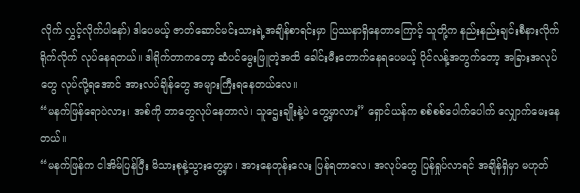လိုက် လွှင့်လိုက်ပါနော်) ဒါပေမယ့် ဇာတ်ဆောင်မင်းသားရဲ့အချိန်စာရင်းမှာ ပြဿနာရှိနေတာကြောင့် သူတို့က နည်းနည်းချင်းစီနားလိုက် ရိုက်လိုက် လုပ်နေရတယ်။ ဒါရိုက်တာကတော့ ဆံပင်မွေးဖြူတဲ့အထိ ခေါင်းမီးတောက်နေရပေမယ့် ပိုင်လန့်အတွက်တော့ အခြားအလုပ်တွေ လုပ်လို့ရအောင် အားလပ်ချိန်တွေ အများကြီးရနေတယ်လေ။
“မနက်ဖြန်ရောပဲလား၊ အစ်ကို ဘာတွေလုပ်နေတာလဲ၊ သူဌေးချိုးနဲ့ပဲ တွေ့မှာလား” ရှောင်ယန်က စစ်စစ်ပေါက်ပေါက် လျှောက်မေးနေတယ်။
“မနက်ဖြန်က ငါအိမ်ပြန်ပြီး မိသားစုနဲ့သွားတွေ့မှာ၊ အားနေတုန်းလေး ပြန်ရတာလေ၊ အလုပ်တွေ ပြန်ရှုပ်လာရင် အချိန်ရှိမှာ မဟုတ်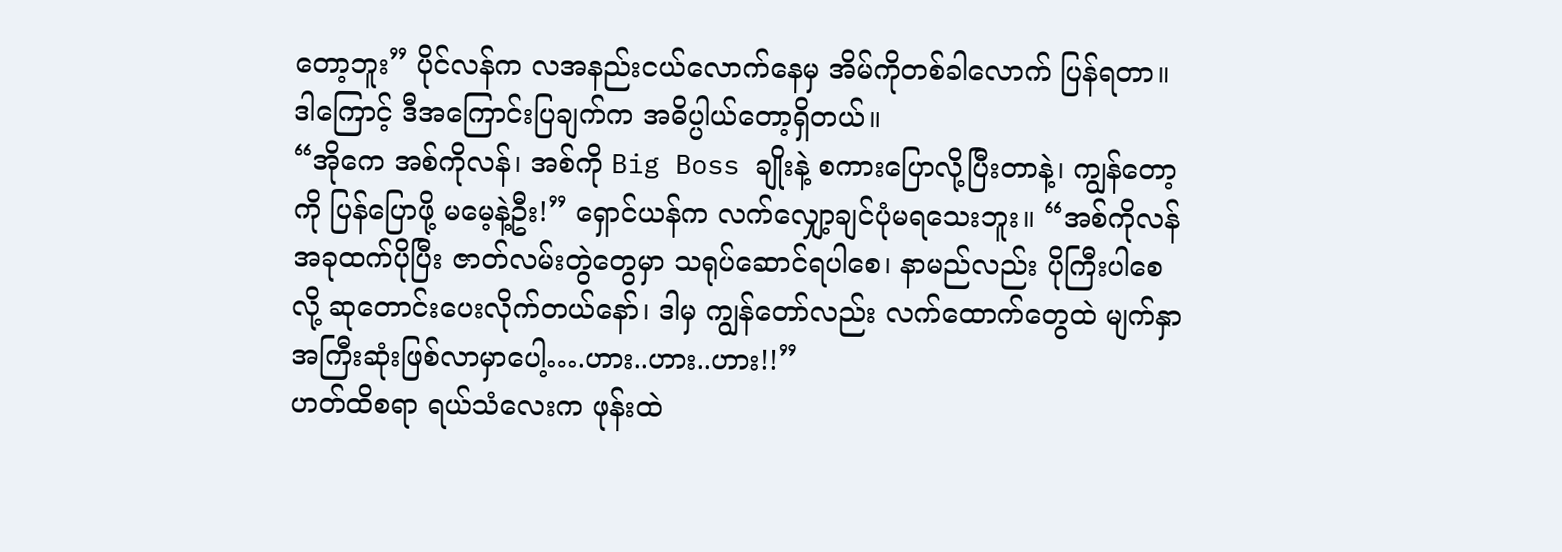တော့ဘူး” ပိုင်လန်က လအနည်းငယ်လောက်နေမှ အိမ်ကိုတစ်ခါလောက် ပြန်ရတာ။ ဒါကြောင့် ဒီအကြောင်းပြချက်က အဓိပ္ပါယ်တော့ရှိတယ်။
“အိုကေ အစ်ကိုလန်၊ အစ်ကို Big Boss ချိုးနဲ့ စကားပြောလို့ပြီးတာနဲ့၊ ကျွန်တော့ကို ပြန်ပြောဖို့ မမေ့နဲ့ဦး!” ရှောင်ယန်က လက်လျှော့ချင်ပုံမရသေးဘူး။ “အစ်ကိုလန် အခုထက်ပိုပြီး ဇာတ်လမ်းတွဲတွေမှာ သရုပ်ဆောင်ရပါစေ၊ နာမည်လည်း ပိုကြီးပါစေလို့ ဆုတောင်းပေးလိုက်တယ်နော်၊ ဒါမှ ကျွန်တော်လည်း လက်ထောက်တွေထဲ မျက်နှာအကြီးဆုံးဖြစ်လာမှာပေါ့….ဟား..ဟား..ဟား!!”
ဟတ်ထိစရာ ရယ်သံလေးက ဖုန်းထဲ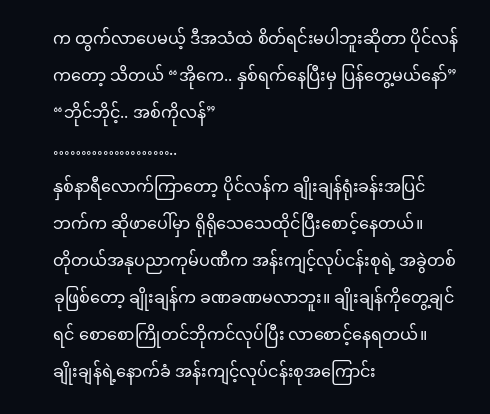က ထွက်လာပေမယ့် ဒီအသံထဲ စိတ်ရင်းမပါဘူးဆိုတာ ပိုင်လန်ကတော့ သိတယ် “အိုကေ.. နှစ်ရက်နေပြီးမှ ပြန်တွေ့မယ်နော်”
“ဘိုင်ဘိုင့်.. အစ်ကိုလန်”
…………………..
နှစ်နာရီလောက်ကြာတော့ ပိုင်လန်က ချိုးချန်ရုံးခန်းအပြင်ဘက်က ဆိုဖာပေါ်မှာ ရိုရိုသေသေထိုင်ပြီးစောင့်နေတယ်။
တိုတယ်အနုပညာကုမ်ပဏီက အန်းကျင့်လုပ်ငန်းစုရဲ့ အခွဲတစ်ခုဖြစ်တော့ ချိုးချန်က ခဏခဏမလာဘူး။ ချိုးချန်ကိုတွေ့ချင်ရင် စောစောကြိုတင်ဘိုကင်လုပ်ပြီး လာစောင့်နေရတယ်။
ချိုးချန်ရဲ့နောက်ခံ အန်းကျင့်လုပ်ငန်းစုအကြောင်း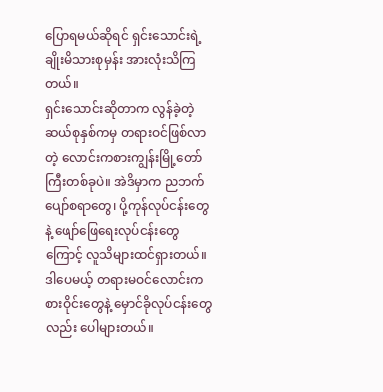ပြောရမယ်ဆိုရင် ရှင်းသောင်းရဲ့ချိုးမိသားစုမှန်း အားလုံးသိကြတယ်။
ရှင်းသောင်းဆိုတာက လွန်ခဲ့တဲ့ဆယ်စုနှစ်ကမှ တရားဝင်ဖြစ်လာတဲ့ လောင်းကစားကျွန်းမြို့တော်ကြီးတစ်ခုပဲ။ အဲဒိမှာက ညဘက်ပျော်စရာတွေ၊ ပို့ကုန်လုပ်ငန်းတွေနဲ့ ဖျော်ဖြေရေးလုပ်ငန်းတွေကြောင့် လူသိများထင်ရှားတယ်။ ဒါပေမယ့် တရားမဝင်လောင်းကစားဝိုင်းတွေနဲ့ မှောင်ခိုလုပ်ငန်းတွေလည်း ပေါများတယ်။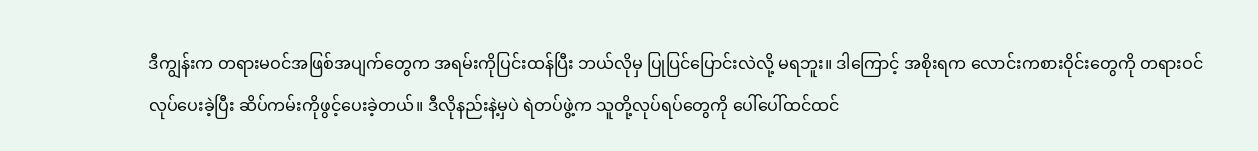ဒီကျွန်းက တရားမဝင်အဖြစ်အပျက်တွေက အရမ်းကိုပြင်းထန်ပြီး ဘယ်လိုမှ ပြုပြင်ပြောင်းလဲလို့ မရဘူး။ ဒါကြောင့် အစိုးရက လောင်းကစားဝိုင်းတွေကို တရားဝင်လုပ်ပေးခဲ့ပြီး ဆိပ်ကမ်းကိုဖွင့်ပေးခဲ့တယ်။ ဒီလိုနည်းနဲ့မှပဲ ရဲတပ်ဖွဲ့က သူတို့လုပ်ရပ်တွေကို ပေါ်ပေါ်ထင်ထင်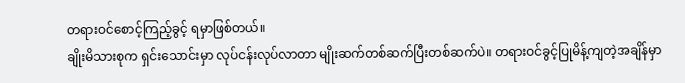တရားဝင်စောင့်ကြည့်ခွင့် ရမှာဖြစ်တယ်။
ချိုးမိသားစုက ရှင်းသောင်းမှာ လုပ်ငန်းလုပ်လာတာ မျိုးဆက်တစ်ဆက်ပြီးတစ်ဆက်ပဲ။ တရားဝင်ခွင့်ပြုမိန့်ကျတဲ့အချိန်မှာ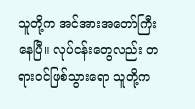သူတို့က အင်အားအတော်ကြီးနေပြီ။ လုပ်ငန်းတွေလည်း တရားဝင်ဖြစ်သွားရော သူတို့က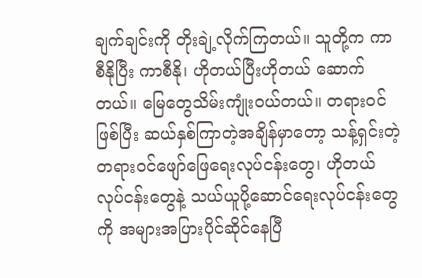ချက်ချင်းကို တိုးချဲ့လိုက်ကြတယ်။ သူတို့က ကာစီနိုပြီး ကာစီနို၊ ဟိုတယ်ပြီးဟိုတယ် ဆောက်တယ်။ မြေတွေသိမ်းကျုံးဝယ်တယ်။ တရားဝင်ဖြစ်ပြီး ဆယ်နှစ်ကြာတဲ့အချိန်မှာတော့ သန့်ရှင်းတဲ့ တရားဝင်ဖျော်ဖြေရေးလုပ်ငန်းတွေ၊ ဟိုတယ်လုပ်ငန်းတွေနဲ့ သယ်ယူပို့ဆောင်ရေးလုပ်ငန်းတွေကို အများအပြားပိုင်ဆိုင်နေပြီ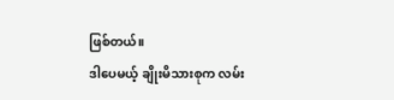ဖြစ်တယ်။
ဒါပေမယ့် ချိုးမိသားစုက လမ်း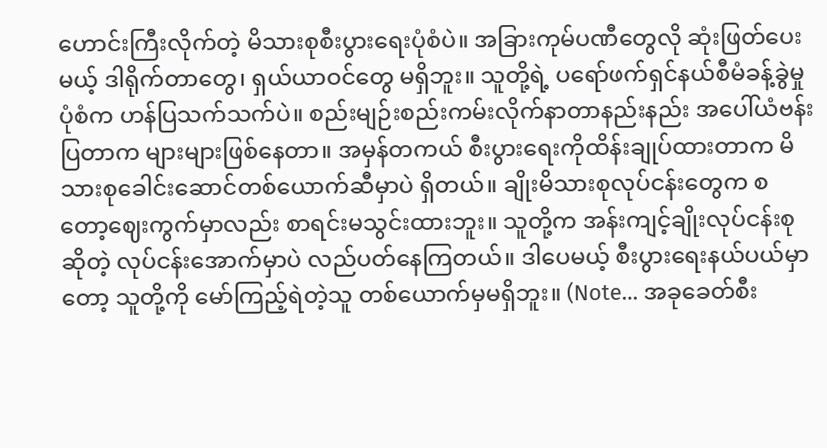ဟောင်းကြီးလိုက်တဲ့ မိသားစုစီးပွားရေးပုံစံပဲ။ အခြားကုမ်ပဏီတွေလို ဆုံးဖြတ်ပေးမယ့် ဒါရိုက်တာတွေ၊ ရှယ်ယာဝင်တွေ မရှိဘူး။ သူတို့ရဲ့ ပရော်ဖက်ရှင်နယ်စီမံခန့်ခွဲမှုပုံစံက ဟန်ပြသက်သက်ပဲ။ စည်းမျဉ်းစည်းကမ်းလိုက်နာတာနည်းနည်း အပေါ်ယံဗန်းပြတာက များများဖြစ်နေတာ။ အမှန်တကယ် စီးပွားရေးကိုထိန်းချုပ်ထားတာက မိသားစုခေါင်းဆောင်တစ်ယောက်ဆီမှာပဲ ရှိတယ်။ ချိုးမိသားစုလုပ်ငန်းတွေက စတော့ဈေးကွက်မှာလည်း စာရင်းမသွင်းထားဘူး။ သူတို့က အန်းကျင့်ချိုးလုပ်ငန်းစု ဆိုတဲ့ လုပ်ငန်းအောက်မှာပဲ လည်ပတ်နေကြတယ်။ ဒါပေမယ့် စီးပွားရေးနယ်ပယ်မှာတော့ သူတို့ကို မော်ကြည့်ရဲတဲ့သူ တစ်ယောက်မှမရှိဘူး။ (Note… အခုခေတ်စီး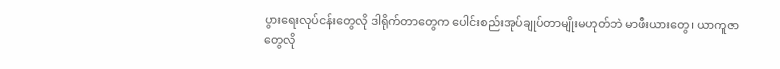ပွားရေးလုပ်ငန်းတွေလို ဒါရိုက်တာတွေက ပေါင်းစည်းအုပ်ချုပ်တာမျိုးမဟုတ်ဘဲ မာဖီးယားတွေ၊ ယာကူဇာတွေလို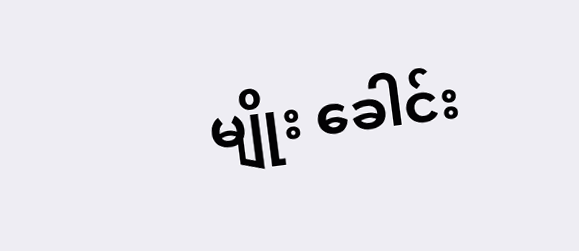မျိုး ခေါင်း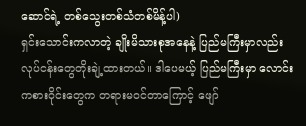ဆောင်ရဲ့ တစ်သွေးတစ်သံတစ်မိန့်ပါ)
ရှင်းသောင်းကလာတဲ့ ချိုးမိသားစုအနေနဲ့ ပြည်မကြီးမှာလည်း လုပ်ငန်းတွေတိုးချဲ့ထားတယ်။ ဒါပေမယ့် ပြည်မကြီးမှာ လောင်းကစားဝိုင်းတွေက တရားမဝင်တာကြောင့် ဖျော်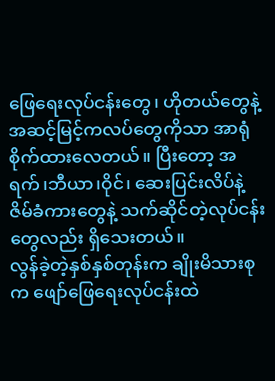ဖြေရေးလုပ်ငန်းတွေ၊ ဟိုတယ်တွေနဲ့ အဆင့်မြင့်ကလပ်တွေကိုသာ အာရုံစိုက်ထားလေတယ်။ ပြီးတော့ အရက်၊ဘီယာ၊ဝိုင်၊ ဆေးပြင်းလိပ်နဲ့ ဇိမ်ခံကားတွေနဲ့ သက်ဆိုင်တဲ့လုပ်ငန်းတွေလည်း ရှိသေးတယ်။
လွန်ခဲ့တဲ့နှစ်နှစ်တုန်းက ချိုးမိသားစုက ဖျော်ဖြေရေးလုပ်ငန်းထဲ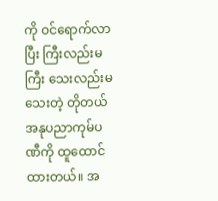ကို ဝင်ရောက်လာပြီး ကြီးလည်းမကြီး သေးလည်းမသေးတဲ့ တိုတယ်အနုပညာကုမ်ပဏီကို ထူထောင်ထားတယ်။ အ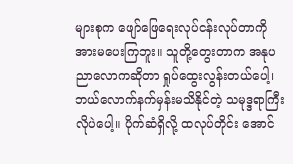များစုက ဖျော်ဖြေရေးလုပ်ငန်းလုပ်တာကို အားမပေးကြဘူး။ သူတို့တွေးတာက အနုပညာလောကဆိုတာ ရှုပ်ထွေးလွန်းတယ်ပေါ့၊ ဘယ်လောက်နက်မှန်းမသိနိုင်တဲ့ သမုဒ္ဒရာကြီးလိုပဲပေါ့။ ပိုက်ဆံရှိလို့ ထလုပ်တိုင်း အောင်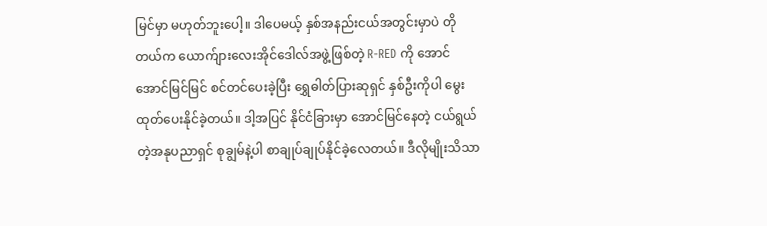မြင်မှာ မဟုတ်ဘူးပေါ့။ ဒါပေမယ့် နှစ်အနည်းငယ်အတွင်းမှာပဲ တိုတယ်က ယောက်ျားလေးအိုင်ဒေါလ်အဖွဲ့ဖြစ်တဲ့ R-RED ကို အောင်အောင်မြင်မြင် စင်တင်ပေးခဲ့ပြီး ရွှေဓါတ်ပြားဆုရှင် နှစ်ဦးကိုပါ မွေးထုတ်ပေးနိုင်ခဲ့တယ်။ ဒါ့အပြင် နိုင်ငံခြားမှာ အောင်မြင်နေတဲ့ ငယ်ရွယ်တဲ့အနုပညာရှင် စုချွမ်နဲ့ပါ စာချုပ်ချုပ်နိုင်ခဲ့လေတယ်။ ဒီလိုမျိုးသိသာ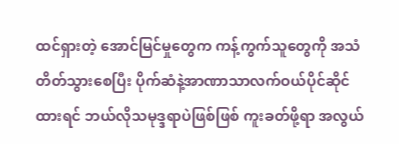ထင်ရှားတဲ့ အောင်မြင်မှုတွေက ကန့်ကွက်သူတွေကို အသံတိတ်သွားစေပြီး ပိုက်ဆံနဲ့အာဏာသာလက်ဝယ်ပိုင်ဆိုင်ထားရင် ဘယ်လိုသမုဒ္ဒရာပဲဖြစ်ဖြစ် ကူးခတ်ဖို့ရာ အလွယ်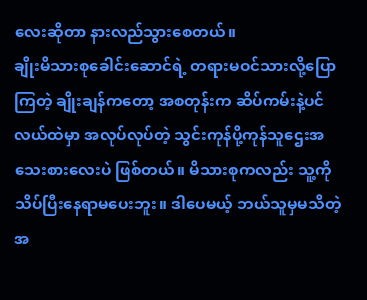လေးဆိုတာ နားလည်သွားစေတယ်။
ချိုးမိသားစုခေါင်းဆောင်ရဲ့ တရားမဝင်သားလို့ပြောကြတဲ့ ချိုးချန်ကတော့ အစတုန်းက ဆိပ်ကမ်းနဲ့ပင်လယ်ထဲမှာ အလုပ်လုပ်တဲ့ သွင်းကုန်ပို့ကုန်သူဌေးအသေးစားလေးပဲ ဖြစ်တယ်။ မိသားစုကလည်း သူ့ကိုသိပ်ပြီးနေရာမပေးဘူး။ ဒါပေမယ့် ဘယ်သူမှမသိတဲ့ အ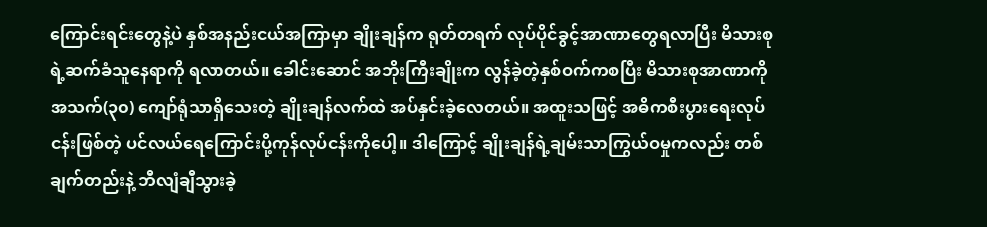ကြောင်းရင်းတွေနဲ့ပဲ နှစ်အနည်းငယ်အကြာမှာ ချိုးချန်က ရုတ်တရက် လုပ်ပိုင်ခွင့်အာဏာတွေရလာပြီး မိသားစုရဲ့ဆက်ခံသူနေရာကို ရလာတယ်။ ခေါင်းဆောင် အဘိုးကြီးချိုးက လွန်ခဲ့တဲ့နှစ်ဝက်ကစပြီး မိသားစုအာဏာကို အသက်(၃၀) ကျော်ရုံသာရှိသေးတဲ့ ချိုးချန်လက်ထဲ အပ်နှင်းခဲ့လေတယ်။ အထူးသဖြင့် အဓိကစီးပွားရေးလုပ်ငန်းဖြစ်တဲ့ ပင်လယ်ရေကြောင်းပို့ကုန်လုပ်ငန်းကိုပေါ့။ ဒါကြောင့် ချိုးချန်ရဲ့ချမ်းသာကြွယ်ဝမှုကလည်း တစ်ချက်တည်းနဲ့ ဘီလျံချီသွားခဲ့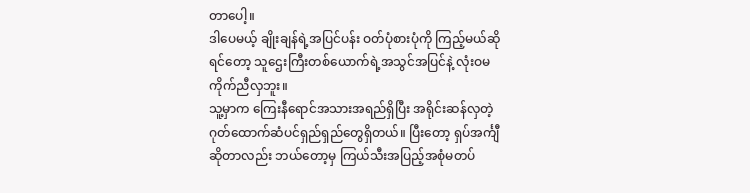တာပေါ့။
ဒါပေမယ့် ချိုးချန်ရဲ့အပြင်ပန်း ဝတ်ပုံစားပုံကို ကြည့်မယ်ဆိုရင်တော့ သူဌေးကြီးတစ်ယောက်ရဲ့အသွင်အပြင်နဲ့ လုံးဝမကိုက်ညီလှဘူး။
သူ့မှာက ကြေးနီရောင်အသားအရည်ရှိပြီး အရိုင်းဆန်လှတဲ့ ဂုတ်ထောက်ဆံပင်ရှည်ရှည်တွေရှိတယ်။ ပြီးတော့ ရှပ်အင်္ကျီဆိုတာလည်း ဘယ်တော့မှ ကြယ်သီးအပြည့်အစုံမတပ်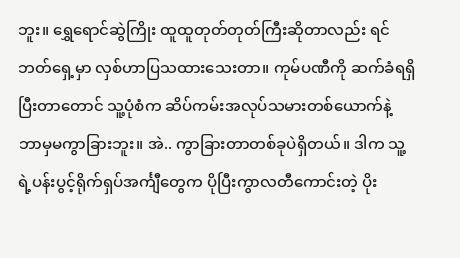ဘူး။ ရွှေရောင်ဆွဲကြိုး ထူထူတုတ်တုတ်ကြီးဆိုတာလည်း ရင်ဘတ်ရှေ့မှာ လှစ်ဟာပြသထားသေးတာ။ ကုမ်ပဏီကို ဆက်ခံရရှိပြီးတာတောင် သူ့ပုံစံက ဆိပ်ကမ်းအလုပ်သမားတစ်ယောက်နဲ့ ဘာမှမကွာခြားဘူး။ အဲ.. ကွာခြားတာတစ်ခုပဲရှိတယ်။ ဒါက သူ့ရဲ့ပန်းပွင့်ရိုက်ရှပ်အင်္ကျီတွေက ပိုပြီးကွာလတီကောင်းတဲ့ ပိုး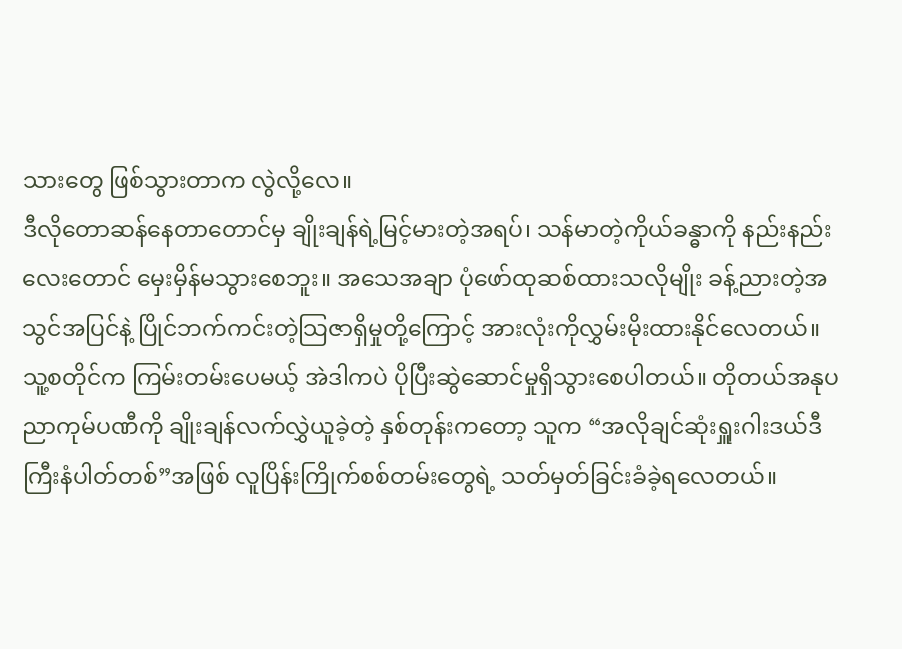သားတွေ ဖြစ်သွားတာက လွဲလို့လေ။
ဒီလိုတောဆန်နေတာတောင်မှ ချိုးချန်ရဲ့မြင့်မားတဲ့အရပ်၊ သန်မာတဲ့ကိုယ်ခန္ဓာကို နည်းနည်းလေးတောင် မှေးမှိန်မသွားစေဘူး။ အသေအချာ ပုံဖော်ထုဆစ်ထားသလိုမျိုး ခန့်ညားတဲ့အသွင်အပြင်နဲ့ ပြိုင်ဘက်ကင်းတဲ့သြဇာရှိမှုတို့ကြောင့် အားလုံးကိုလွှမ်းမိုးထားနိုင်လေတယ်။ သူ့စတိုင်က ကြမ်းတမ်းပေမယ့် အဲဒါကပဲ ပိုပြီးဆွဲဆောင်မှုရှိသွားစေပါတယ်။ တိုတယ်အနုပညာကုမ်ပဏီကို ချိုးချန်လက်လွှဲယူခဲ့တဲ့ နှစ်တုန်းကတော့ သူက “အလိုချင်ဆုံးရှူးဂါးဒယ်ဒီကြီးနံပါတ်တစ်”အဖြစ် လူပြိန်းကြိုက်စစ်တမ်းတွေရဲ့ သတ်မှတ်ခြင်းခံခဲ့ရလေတယ်။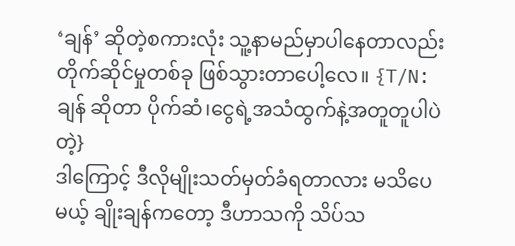‘ချန်’ ဆိုတဲ့စကားလုံး သူ့နာမည်မှာပါနေတာလည်း တိုက်ဆိုင်မှုတစ်ခု ဖြစ်သွားတာပေါ့လေ။ {T/N: ချန် ဆိုတာ ပိုက်ဆံ၊ငွေရဲ့အသံထွက်နဲ့အတူတူပါပဲတဲ့}
ဒါကြောင့် ဒီလိုမျိုးသတ်မှတ်ခံရတာလား မသိပေမယ့် ချိုးချန်ကတော့ ဒီဟာသကို သိပ်သ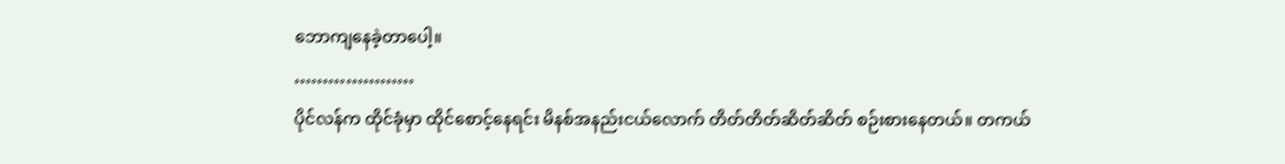ဘောကျနေခဲ့တာပေါ့။
…………………
ပိုင်လန်က ထိုင်ခုံမှာ ထိုင်စောင့်နေရင်း မိနစ်အနည်းငယ်လောက် တိတ်တိတ်ဆိတ်ဆိတ် စဉ်းစားနေတယ်။ တကယ်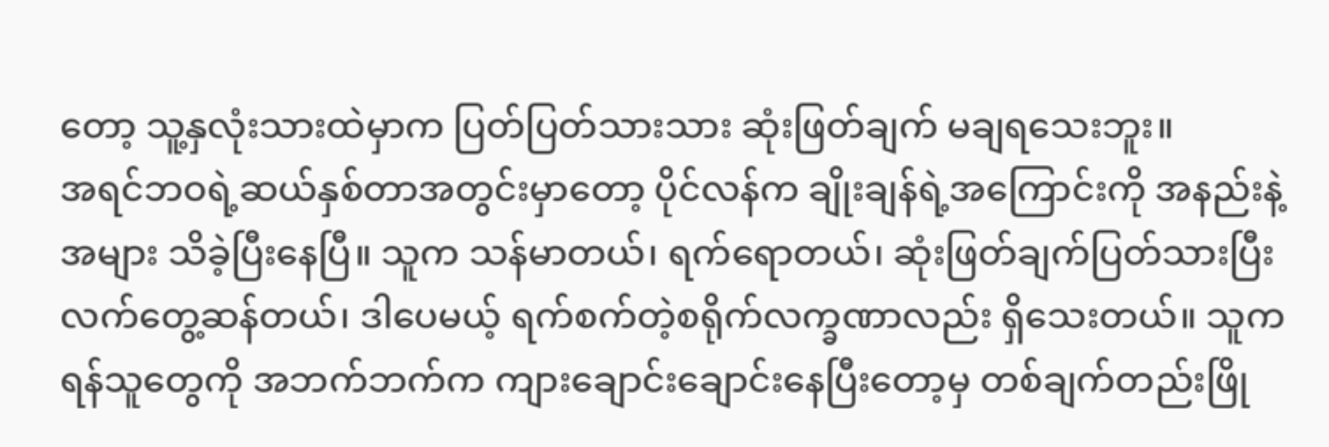တော့ သူ့နှလုံးသားထဲမှာက ပြတ်ပြတ်သားသား ဆုံးဖြတ်ချက် မချရသေးဘူး။
အရင်ဘဝရဲ့ဆယ်နှစ်တာအတွင်းမှာတော့ ပိုင်လန်က ချိုးချန်ရဲ့အကြောင်းကို အနည်းနဲ့အများ သိခဲ့ပြီးနေပြီ။ သူက သန်မာတယ်၊ ရက်ရောတယ်၊ ဆုံးဖြတ်ချက်ပြတ်သားပြီး လက်တွေ့ဆန်တယ်၊ ဒါပေမယ့် ရက်စက်တဲ့စရိုက်လက္ခဏာလည်း ရှိသေးတယ်။ သူက ရန်သူတွေကို အဘက်ဘက်က ကျားချောင်းချောင်းနေပြီးတော့မှ တစ်ချက်တည်းဖြို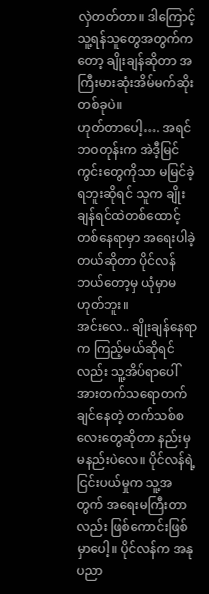လှဲတတ်တာ။ ဒါကြောင့် သူ့ရန်သူတွေအတွက်ကတော့ ချိုးချန်ဆိုတာ အကြီးမားဆုံးအိမ်မက်ဆိုးတစ်ခုပဲ။
ဟုတ်တာပေါ့…. အရင်ဘဝတုန်းက အဲဒီ့မြင်ကွင်းတွေကိုသာ မမြင်ခဲ့ရဘူးဆိုရင် သူက ချိုးချန်ရင်ထဲတစ်ထောင့်တစ်နေရာမှာ အရေးပါခဲ့တယ်ဆိုတာ ပိုင်လန်ဘယ်တော့မှ ယုံမှာမဟုတ်ဘူး။
အင်းလေ.. ချိုးချန်နေရာက ကြည့်မယ်ဆိုရင်လည်း သူ့အိပ်ရာပေါ် အားတက်သရောတက်ချင်နေတဲ့ တက်သစ်စလေးတွေဆိုတာ နည်းမှမနည်းပဲလေ။ ပိုင်လန်ရဲ့ငြင်းပယ်မှုက သူ့အတွက် အရေးမကြီးတာလည်း ဖြစ်ကောင်းဖြစ်မှာပေါ့။ ပိုင်လန်က အနုပညာ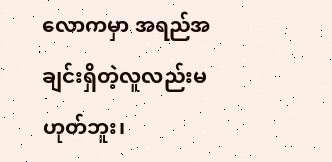လောကမှာ အရည်အချင်းရှိတဲ့လူလည်းမဟုတ်ဘူး၊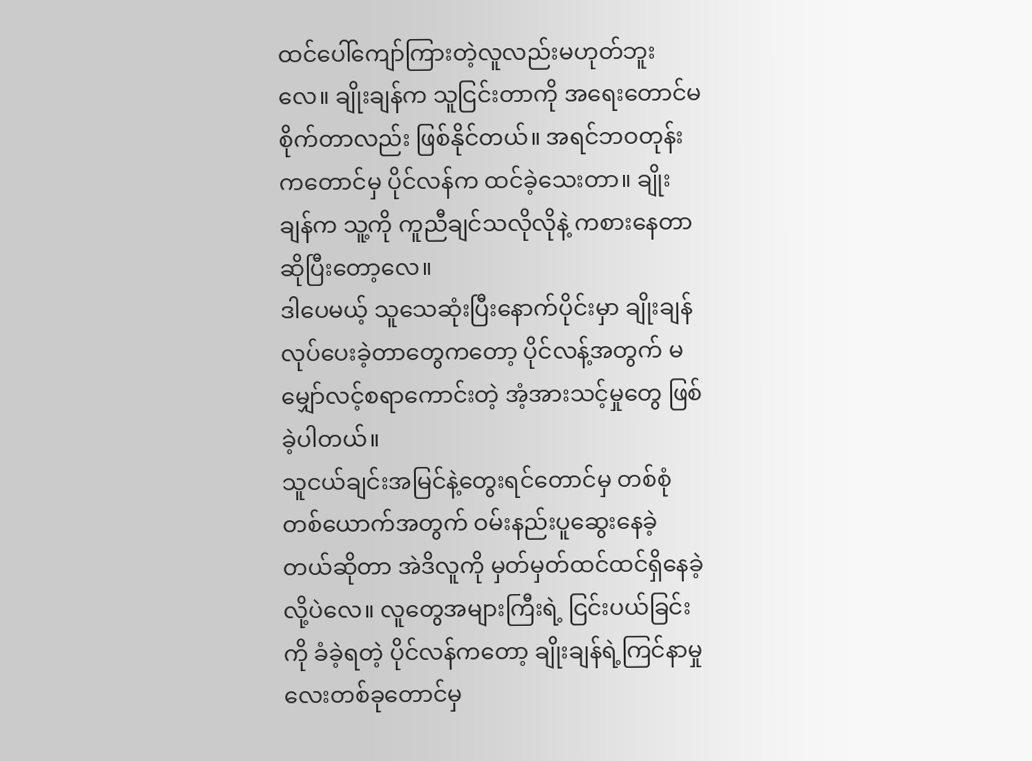ထင်ပေါ်ကျော်ကြားတဲ့လူလည်းမဟုတ်ဘူးလေ။ ချိုးချန်က သူငြင်းတာကို အရေးတောင်မစိုက်တာလည်း ဖြစ်နိုင်တယ်။ အရင်ဘဝတုန်းကတောင်မှ ပိုင်လန်က ထင်ခဲ့သေးတာ။ ချိုးချန်က သူ့ကို ကူညီချင်သလိုလိုနဲ့ ကစားနေတာ ဆိုပြီးတော့လေ။
ဒါပေမယ့် သူသေဆုံးပြီးနောက်ပိုင်းမှာ ချိုးချန်လုပ်ပေးခဲ့တာတွေကတော့ ပိုင်လန့်အတွက် မမျှော်လင့်စရာကောင်းတဲ့ အံ့အားသင့်မှုတွေ ဖြစ်ခဲ့ပါတယ်။
သူငယ်ချင်းအမြင်နဲ့တွေးရင်တောင်မှ တစ်စုံတစ်ယောက်အတွက် ဝမ်းနည်းပူဆွေးနေခဲ့တယ်ဆိုတာ အဲဒိလူကို မှတ်မှတ်ထင်ထင်ရှိနေခဲ့လို့ပဲလေ။ လူတွေအများကြီးရဲ့ ငြင်းပယ်ခြင်းကို ခံခဲ့ရတဲ့ ပိုင်လန်ကတော့ ချိုးချန်ရဲ့ကြင်နာမှုလေးတစ်ခုတောင်မှ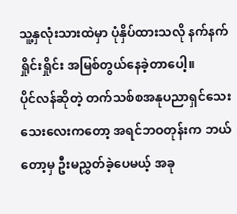သူ့နှလုံးသားထဲမှာ ပုံနှိပ်ထားသလို နက်နက်ရှိုင်းရှိုင်း အမြစ်တွယ်နေခဲ့တာပေါ့။
ပိုင်လန်ဆိုတဲ့ တက်သစ်စအနုပညာရှင်သေးသေးလေးကတော့ အရင်ဘဝတုန်းက ဘယ်တော့မှ ဦးမညွှတ်ခဲ့ပေမယ့် အခု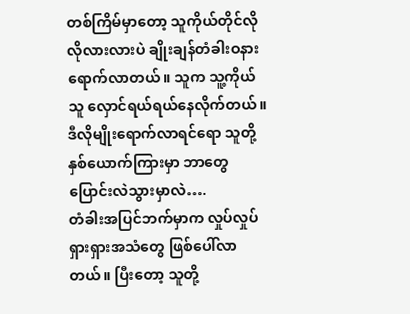တစ်ကြိမ်မှာတော့ သူကိုယ်တိုင်လိုလိုလားလားပဲ ချိုးချန်တံခါးဝနားရောက်လာတယ်။ သူက သူ့ကိုယ်သူ လှောင်ရယ်ရယ်နေလိုက်တယ်။ ဒီလိုမျိုးရောက်လာရင်ရော သူတို့နှစ်ယောက်ကြားမှာ ဘာတွေပြောင်းလဲသွားမှာလဲ….
တံခါးအပြင်ဘက်မှာက လှုပ်လှုပ်ရှားရှားအသံတွေ ဖြစ်ပေါ်လာတယ်။ ပြီးတော့ သူတို့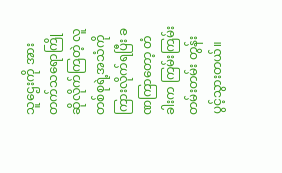သူဌေးကို အားတက်သရောကြိုဆိုလိုက်ကြတဲ့ လူတစ်စုရဲ့အသံကို ကြားလိုက်ရပြီး ခဏကြာတော့ တံခါးက ကြမ်းကြမ်းတမ်းတမ်း တွန်းပွင့်သွားတယ်။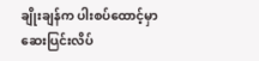ချိုးချန်က ပါးစပ်ထောင့်မှာ ဆေးပြင်းလိပ်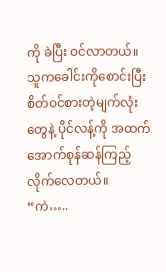ကို ခဲပြီး ဝင်လာတယ်။ သူကခေါင်းကိုစောင်းပြီး စိတ်ဝင်စားတဲ့မျက်လုံးတွေနဲ့ ပိုင်လန့်ကို အထက်အောက်စုန်ဆန်ကြည့်လိုက်လေတယ်။
“ကဲ…..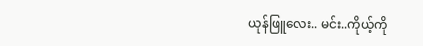ယုန်ဖြူလေး.. မင်း..ကိုယ့်ကို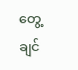တွေ့ချင်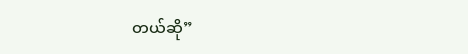တယ်ဆို”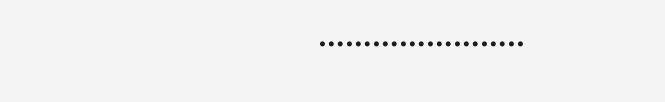…………………..